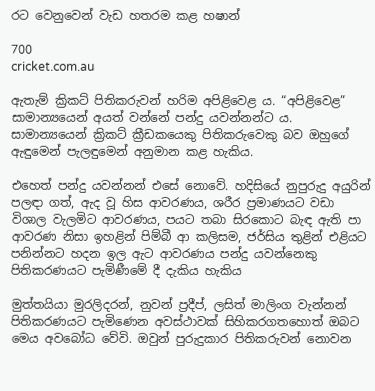රට වෙනුවෙන් වැඩ හතරම කළ හෂාන්

700
cricket.com.au

ඇතැම් ක්‍රිකට් පිතිකරුවන් හරිම අපිළිවෙළ ය. “අපිළිවෙළ” සාමාන්‍යයෙන් අයත් වන්නේ පන්දු යවන්නන්ට ය. සාමාන්‍යයෙන් ක්‍රිකට් ක්‍රීඩකයෙකු පිතිකරුවෙකු බව ඔහුගේ ඇඳුමෙන් පැලඳුමෙන් අනුමාන කළ හැකිය.

එහෙත් පන්දු යවන්නන් එසේ නොවේ. හදිසියේ නුපුරුදු අයුරින් පලඳා ගත්, ඇද වූ හිස ආවරණය, ශරීර ප්‍රමාණයට වඩා විශාල වැලමිට ආවරණය, පයට තබා සිරකොට බැඳ ඇති පා ආවරණ නිසා ඉහළින් පිම්බී ආ කලිසම, ජර්සිය තුළින් එළියට පනින්නට හදන ඉල ඇට ආවරණය පන්දු යවන්නෙකු පිතිකරණයට පැමිණීමේ දී දැකිය හැකිය

මුත්තයියා මුරලිදරන්, නුවන් ප්‍රදීප්, ලසිත් මාලිංග වැන්නන් පිතිකරණයට පැමිණෙන අවස්ථාවක් සිහිකරගතහොත් ඔබට මෙය අවබෝධ වේවි. ඔවුන් පුරුදුකාර පිතිකරුවන් නොවන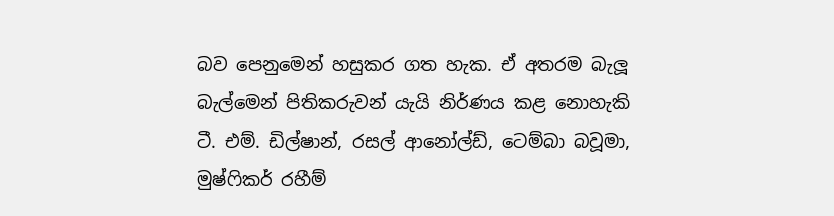බව පෙනුමෙන් හසුකර ගත හැක. ඒ අතරම බැලූ බැල්මෙන් පිතිකරුවන් යැයි නිර්ණය කළ නොහැකි ටී. එම්. ඩිල්ෂාන්, රසල් ආනෝල්ඩ්, ටෙම්බා බවූමා, මුෂ්ෆිකර් රහීම්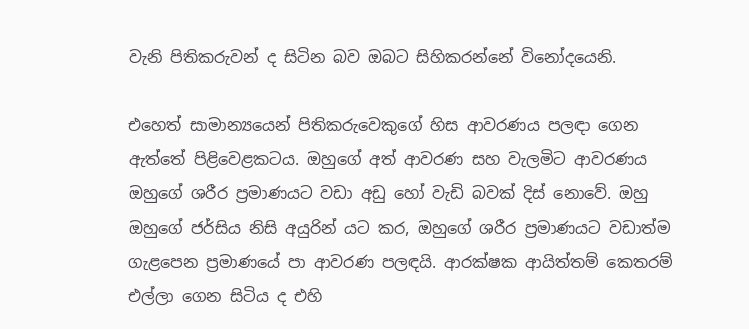වැනි පිතිකරුවන් ද සිටින බව ඔබට සිහිකරන්නේ විනෝදයෙනි.

එහෙත් සාමාන්‍යයෙන් පිතිකරුවෙකුගේ හිස ආවරණය පලඳා ගෙන ඇත්තේ පිළිවෙළකටය. ඔහුගේ අත් ආවරණ සහ වැලමිට ආවරණය ඔහුගේ ශරීර ප්‍රමාණයට වඩා අඩු හෝ වැඩි බවක් දිස් නොවේ. ඔහු ඔහුගේ ජර්සිය නිසි අයුරින් යට කර, ඔහුගේ ශරීර ප්‍රමාණයට වඩාත්ම ගැළපෙන ප්‍රමාණයේ පා ආවරණ පලඳයි. ආරක්ෂක ආයිත්තම් කෙතරම් එල්ලා ගෙන සිටිය ද එහි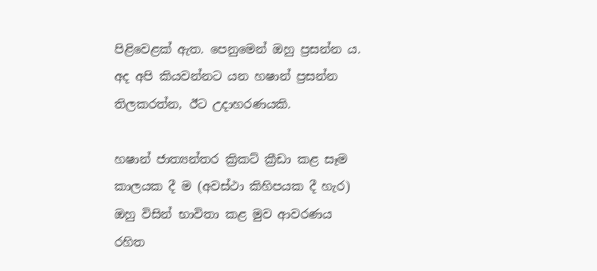පිළිවෙළක් ඇත. පෙනුමෙන් ඔහු ප්‍රසන්න ය. අද අපි කියවන්නට යන හෂාන් ප්‍රසන්න තිලකරත්න, ඊට උදාහරණයකි.

හෂාන් ජාත්‍යන්තර ක්‍රිකට් ක්‍රීඩා කළ සෑම කාලයක දී ම (අවස්ථා කිහිපයක දී හැර) ඔහු විසින් භාවිතා කළ මුව ආවරණය රහිත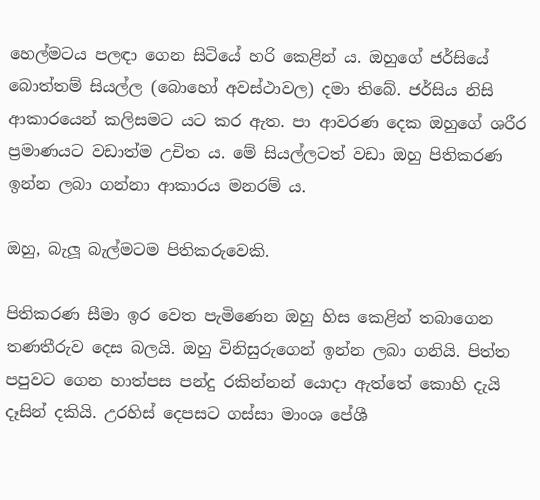හෙල්මටය පලඳා ගෙන සිටියේ හරි කෙළින් ය. ඔහුගේ ජර්සියේ බොත්තම් සියල්ල (බොහෝ අවස්ථාවල) දමා තිබේ. ජර්සිය නිසි ආකාරයෙන් කලිසමට යට කර ඇත. පා ආවරණ දෙක ඔහුගේ ශරීර ප්‍රමාණයට වඩාත්ම උචිත ය. මේ සියල්ලටත් වඩා ඔහු පිතිකරණ ඉන්න ලබා ගන්නා ආකාරය මනරම් ය.

ඔහු, බැලූ බැල්මටම පිතිකරුවෙකි.

පිතිකරණ සීමා ඉර වෙත පැමිණෙන ඔහු හිස කෙළින් තබාගෙන තණතීරුව දෙස බලයි. ඔහු විනිසුරුගෙන් ඉන්න ලබා ගනියි. පිත්ත පපුවට ගෙන හාත්පස පන්දු රකින්නන් යොදා ඇත්තේ කොහි දැයි දෑසින් දකියි. උරහිස් දෙපසට ගස්සා මාංශ පේශී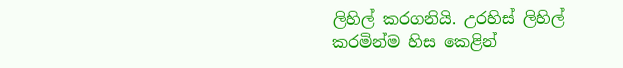ලිහිල් කරගනියි. උරහිස් ලිහිල් කරමින්ම හිස කෙළින්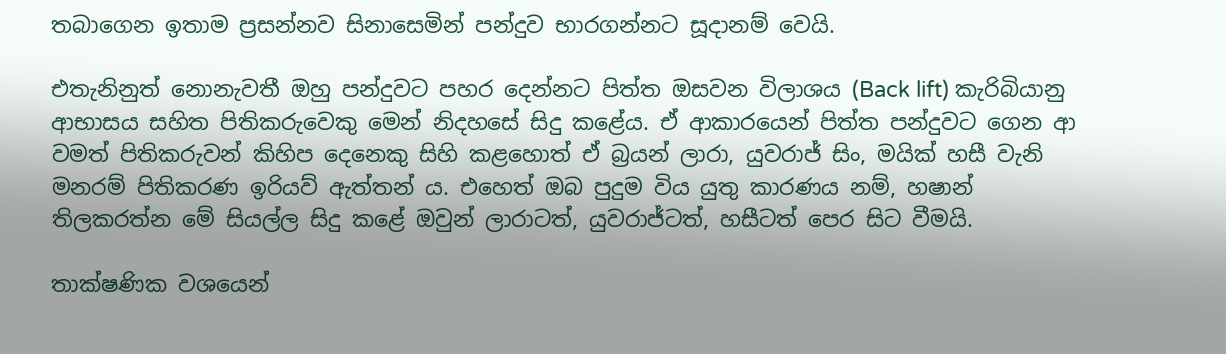තබාගෙන ඉතාම ප්‍රසන්නව සිනාසෙමින් පන්දුව භාරගන්නට සූදානම් වෙයි.

එතැනිනුත් නොනැවතී ඔහු පන්දුවට පහර දෙන්නට පිත්ත ඔසවන විලාශය (Back lift) කැරිබියානු ආභාසය සහිත පිතිකරුවෙකු මෙන් නිදහසේ සිදු කළේය. ඒ ආකාරයෙන් පිත්ත පන්දුවට ගෙන ආ වමත් පිතිකරුවන් කිහිප දෙනෙකු සිහි කළහොත් ඒ බ්‍රයන් ලාරා, යුවරාජ් සිං, මයික් හසී වැනි මනරම් පිතිකරණ ඉරියව් ඇත්තන් ය. එහෙත් ඔබ පුදුම විය යුතු කාරණය නම්, හෂාන් තිලකරත්න මේ සියල්ල සිදු කළේ ඔවුන් ලාරාටත්, යුවරාජ්ටත්, හසීටත් පෙර සිට වීමයි.

තාක්ෂණික වශයෙන්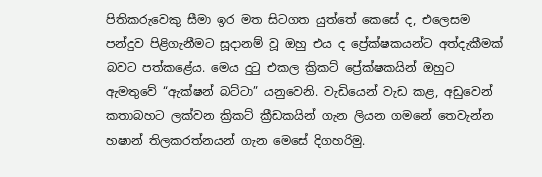පිතිකරුවෙකු සීමා ඉර මත සිටගත යුත්තේ කෙසේ ද, එලෙසම පන්දුව පිළිගැනීමට සූදානම් වූ ඔහු එය ද ප්‍රේක්ෂකයන්ට අත්දැකීමක් බවට පත්කළේය. මෙය දුටු එකල ක්‍රිකට් ප්‍රේක්ෂකයින් ඔහුට ඇමතුවේ “ඇක්ෂන් බට්ටා” යනුවෙනි. වැඩියෙන් වැඩ කළ, අඩුවෙන් කතාබහට ලක්වන ක්‍රිකට් ක්‍රීඩකයින් ගැන ලියන ගමනේ තෙවැන්න හෂාන් තිලකරත්නයන් ගැන මෙසේ දිගහරිමු.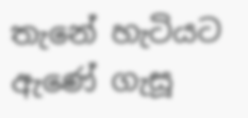තැනේ හැටියට ඇණේ ගැසූ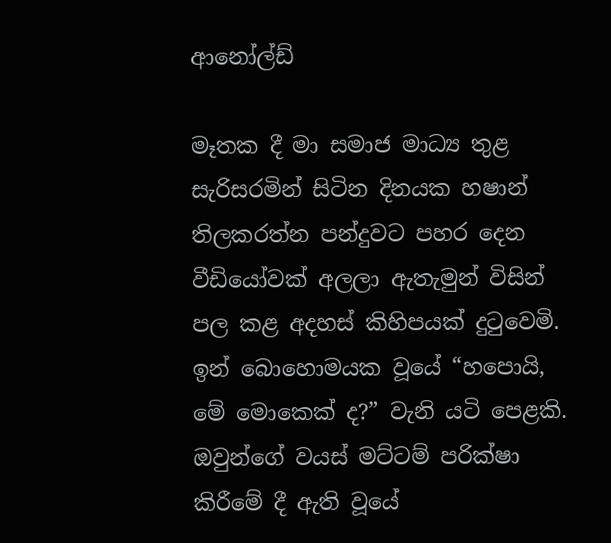ආනෝල්ඩ්

මෑතක දී මා සමාජ මාධ්‍ය තුළ සැරිසරමින් සිටින දිනයක හෂාන් තිලකරත්න පන්දුවට පහර දෙන වීඩියෝවක් අලලා ඇතැමුන් විසින් පල කළ අදහස් කිහිපයක් දුටුවෙමි. ඉන් බොහොමයක වූයේ “හපොයි, මේ මොකෙක් ද?” වැනි යටි පෙළකි. ඔවුන්ගේ වයස් මට්ටම් පරික්ෂා කිරීමේ දී ඇති වූයේ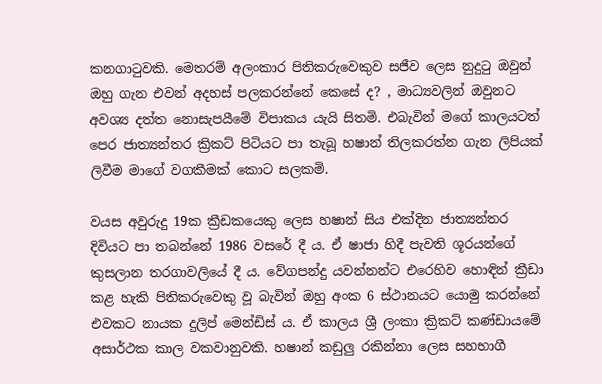කනගාටුවකි. මෙතරම් අලංකාර පිතිකරුවෙකුව සජීව ලෙස නුදුටු ඔවුන් ඔහු ගැන එවන් අදහස් පලකරන්නේ කෙසේ ද? , මාධ්‍යවලින් ඔවුනට අවශ්‍ය දත්ත නොසැපයීමේ විපාකය යැයි සිතමි. එබැවින් මගේ කාලයටත් පෙර ජාත්‍යන්තර ක්‍රිකට් පිටියට පා තැබූ හෂාන් තිලකරත්න ගැන ලිපියක් ලිවීම මාගේ වගකීමක් කොට සලකමි.

වයස අවුරුදු 19ක ක්‍රීඩකයෙකු ලෙස හෂාන් සිය එක්දින ජාත්‍යන්තර දිවියට පා තබන්නේ 1986 වසරේ දී ය. ඒ ෂාජා හිදී පැවති ශූරයන්ගේ කුසලාන තරගාවලියේ දී ය. වේගපන්දු යවන්නන්ට එරෙහිව හොඳින් ක්‍රීඩා කළ හැකි පිතිකරුවෙකු වූ බැවින් ඔහු අංක 6 ස්ථානයට යොමු කරන්නේ එවකට නායක දුලිප් මෙන්ඩිස් ය. ඒ කාලය ශ්‍රී ලංකා ක්‍රිකට් කණ්ඩායමේ අසාර්ථක කාල වකවානුවකි. හෂාන් කඩුලු රකින්නා ලෙස සහභාගී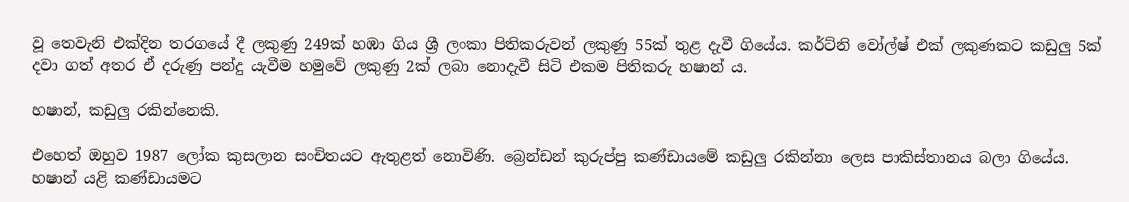වූ තෙවැනි එක්දින තරගයේ දී ලකුණු 249ක් හඹා ගිය ශ්‍රී ලංකා පිතිකරුවන් ලකුණු 55ක් තුළ දැවී ගියේය. කර්ට්නි වෝල්ෂ් එක් ලකුණකට කඩුලු 5ක් දවා ගත් අතර ඒ දරුණු පන්දු යැවීම හමුවේ ලකුණු 2ක් ලබා නොදැවී සිටි එකම පිතිකරු හෂාන් ය.

හෂාන්, කඩුලු රකින්නෙකි.

එහෙත් ඔහුව 1987 ලෝක කුසලාන සංචිතයට ඇතුළත් නොවිණි. බ්‍රෙන්ඩන් කුරුප්පු කණ්ඩායමේ කඩුලු රකින්නා ලෙස පාකිස්තානය බලා ගියේය. හෂාන් යළි කණ්ඩායමට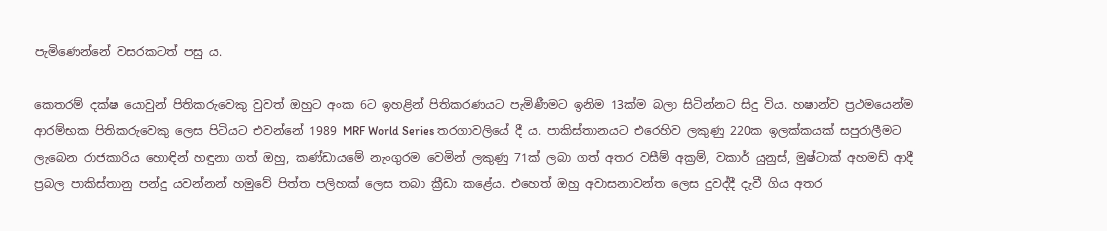පැමිණෙන්නේ වසරකටත් පසු ය.

කෙතරම් දක්ෂ යොවුන් පිතිකරුවෙකු වුවත් ඔහුට අංක 6ට ඉහළින් පිතිකරණයට පැමිණීමට ඉනිම 13ක්ම බලා සිටින්නට සිදු විය. හෂාන්ව ප්‍රථමයෙන්ම ආරම්භක පිතිකරුවෙකු ලෙස පිටියට එවන්නේ 1989 MRF World Series තරගාවලියේ දී ය. පාකිස්තානයට එරෙහිව ලකුණු 220ක ඉලක්කයක් සපුරාලීමට ලැබෙන රාජකාරිය හොඳින් හඳුනා ගත් ඔහු, කණ්ඩායමේ නැංගුරම වෙමින් ලකුණු 71ක් ලබා ගත් අතර වසීම් අක්‍රම්, වකාර් යුනුස්, මුෂ්ටාක් අහමඩ් ආදී ප්‍රබල පාකිස්තානු පන්දු යවන්නන් හමුවේ පිත්ත පලිහක් ලෙස තබා ක්‍රීඩා කළේය. එහෙත් ඔහු අවාසනාවන්ත ලෙස දුවද්දී දැවී ගිය අතර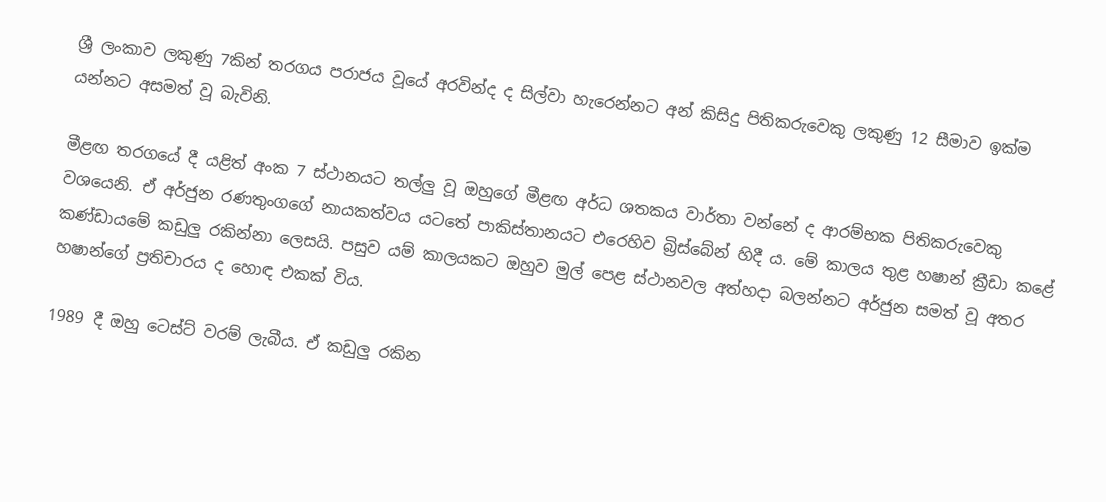ශ්‍රී ලංකාව ලකුණු 7කින් තරගය පරාජය වූයේ අරවින්ද ද සිල්වා හැරෙන්නට අන් කිසිදු පිතිකරුවෙකු ලකුණු 12 සීමාව ඉක්ම යන්නට අසමත් වූ බැවිනි.

මීළඟ තරගයේ දී යළිත් අංක 7 ස්ථානයට තල්ලු වූ ඔහුගේ මීළඟ අර්ධ ශතකය වාර්තා වන්නේ ද ආරම්භක පිතිකරුවෙකු වශයෙනි. ඒ අර්ජුන රණතුංගගේ නායකත්වය යටතේ පාකිස්තානයට එරෙහිව බ්‍රිස්බේන් හිදී ය. මේ කාලය තුළ හෂාන් ක්‍රීඩා කළේ කණ්ඩායමේ කඩුලු රකින්නා ලෙසයි. පසුව යම් කාලයකට ඔහුව මුල් පෙළ ස්ථානවල අත්හදා බලන්නට අර්ජුන සමත් වූ අතර හෂාන්ගේ ප්‍රතිචාරය ද හොඳ එකක් විය.

1989 දී ඔහු ටෙස්ට් වරම් ලැබීය. ඒ කඩුලු රකින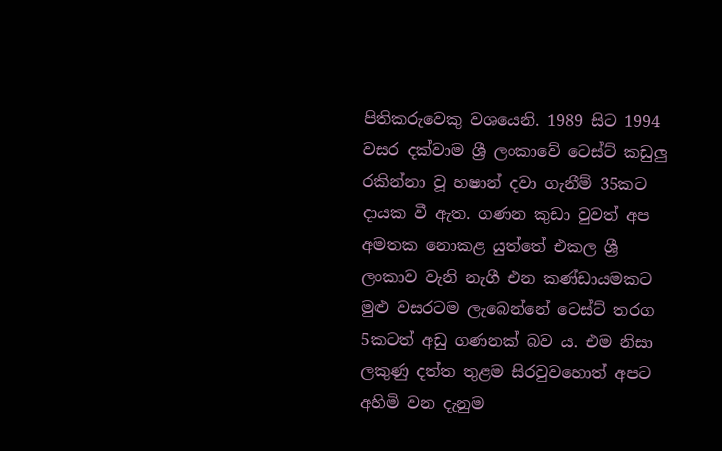පිතිකරුවෙකු වශයෙනි. 1989 සිට 1994 වසර දක්වාම ශ්‍රී ලංකාවේ ටෙස්ට් කඩුලු රකින්නා වූ හෂාන් දවා ගැනීම් 35කට දායක වී ඇත. ගණන කුඩා වුවත් අප අමතක නොකළ යුත්තේ එකල ශ්‍රී ලංකාව වැනි නැගී එන කණ්ඩායමකට මුළු වසරටම ලැබෙන්නේ ටෙස්ට් තරග 5කටත් අඩු ගණනක් බව ය. එම නිසා ලකුණු දත්ත තුළම සිරවුවහොත් අපට අහිමි වන දැනුම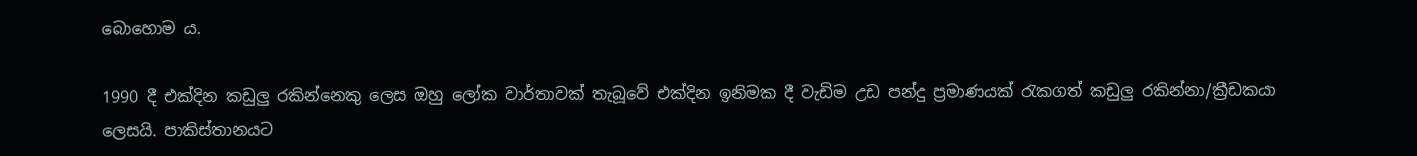බොහොම ය.

1990 දී එක්දින කඩුලු රකින්නෙකු ලෙස ඔහු ලෝක වාර්තාවක් තැබූවේ එක්දින ඉනිමක දී වැඩිම උඩ පන්දු ප්‍රමාණයක් රැකගත් කඩුලු රකින්නා/ක්‍රීඩකයා ලෙසයි. පාකිස්තානයට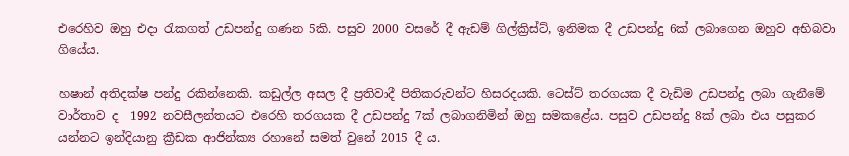එරෙහිව ඔහු එදා රැකගත් උඩපන්දු ගණන 5කි. පසුව 2000 වසරේ දී ඇඩම් ගිල්ක්‍රිස්ට්, ඉනිමක දී උඩපන්දු 6ක් ලබාගෙන ඔහුව අභිබවා ගියේය.

හෂාන් අතිදක්ෂ පන්දු රකින්නෙකි. කඩුල්ල අසල දී ප්‍රතිවාදී පිතිකරුවන්ට හිසරදයකි. ටෙස්ට් තරගයක දී වැඩිම උඩපන්දු ලබා ගැනීමේ වාර්තාව ද  1992 නවසීලන්තයට එරෙහි තරගයක දී උඩපන්දු 7ක් ලබාගනිමින් ඔහු සමකළේය. පසුව උඩපන්දු 8ක් ලබා එය පසුකර යන්නට ඉන්දියානු ක්‍රීඩක ආජින්ක්‍ය රහානේ සමත් වුනේ 2015 දී ය.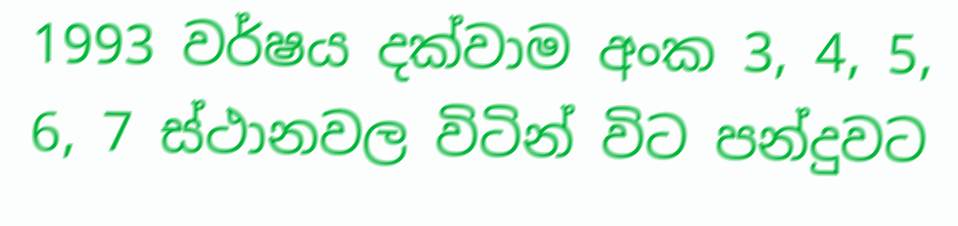1993 වර්ෂය දක්වාම අංක 3, 4, 5, 6, 7 ස්ථානවල විටින් විට පන්දුවට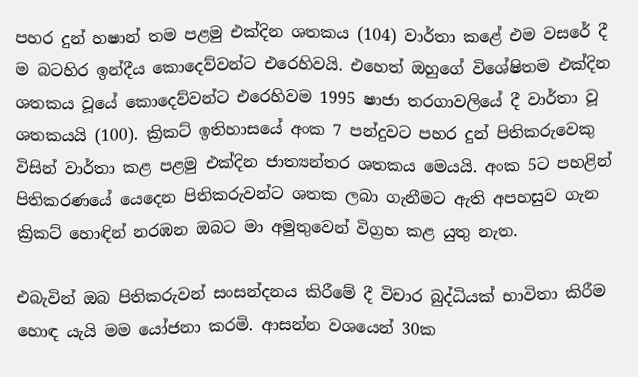පහර දුන් හෂාන් තම පළමු එක්දින ශතකය (104) වාර්තා කළේ එම වසරේ දී ම බටහිර ඉන්දීය කොදෙව්වන්ට එරෙහිවයි. එහෙත් ඔහුගේ විශේෂිතම එක්දින ශතකය වූයේ කොදෙව්වන්ට එරෙහිවම 1995 ෂාජා තරගාවලියේ දී වාර්තා වූ ශතකයයි (100). ක්‍රිකට් ඉතිහාසයේ අංක 7 පන්දුවට පහර දුන් පිතිකරුවෙකු විසින් වාර්තා කළ පළමු එක්දින ජාත්‍යන්තර ශතකය මෙයයි. අංක 5ට පහළින් පිතිකරණයේ යෙදෙන පිතිකරුවන්ට ශතක ලබා ගැනීමට ඇති අපහසුව ගැන ක්‍රිකට් හොඳින් නරඹන ඔබට මා අමුතුවෙන් විග්‍රහ කළ යුතු නැත.

එබැවින් ඔබ පිතිකරුවන් සංසන්දනය කිරීමේ දී විචාර බුද්ධියක් භාවිතා කිරීම හොඳ යැයි මම යෝජනා කරමි. ආසන්න වශයෙන් 30ක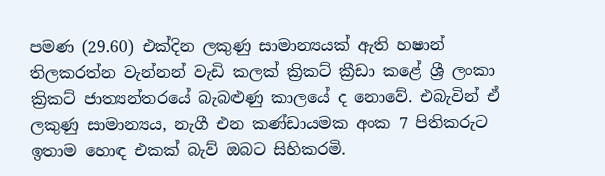පමණ (29.60) එක්දින ලකුණු සාමාන්‍යයක් ඇති හෂාන් තිලකරත්න වැන්නන් වැඩි කලක් ක්‍රිකට් ක්‍රීඩා කළේ ශ්‍රී ලංකා ක්‍රිකට් ජාත්‍යන්තරයේ බැබළුණු කාලයේ ද නොවේ. එබැවින් ඒ ලකුණු සාමාන්‍යය, නැගී එන කණ්ඩායමක අංක 7 පිතිකරුට ඉතාම හොඳ එකක් බැව් ඔබට සිහිකරමි.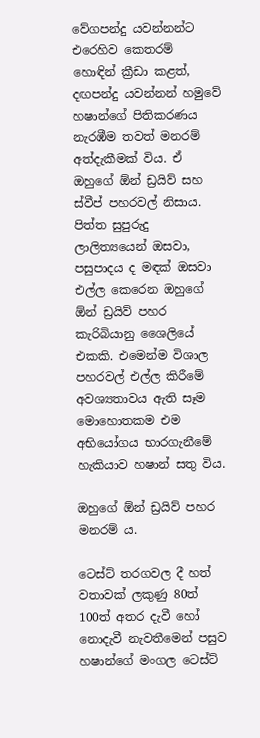වේගපන්දු යවන්නන්ට එරෙහිව කෙතරම් හොඳින් ක්‍රීඩා කළත්, දඟපන්දු යවන්නන් හමුවේ හෂාන්ගේ පිතිකරණය නැරඹීම තවත් මනරම් අත්දැකීමක් විය. ඒ ඔහුගේ ඕන් ඩ්‍රයිව් සහ ස්වීප් පහරවල් නිසාය. පිත්ත සුපුරුදු ලාලිත්‍යයෙන් ඔසවා, පසුපාදය ද මඳක් ඔසවා එල්ල කෙරෙන ඔහුගේ ඕන් ඩ්‍රයිව් පහර කැරිබියානු ශෛලියේ එකකි. එමෙන්ම විශාල පහරවල් එල්ල කිරීමේ අවශ්‍යතාවය ඇති සෑම මොහොතකම එම අභියෝගය භාරගැනීමේ හැකියාව හෂාන් සතු විය.

ඔහුගේ ඕන් ඩ්‍රයිව් පහර මනරම් ය.

ටෙස්ට් තරගවල දී හත් වතාවක් ලකුණු 80ත් 100ත් අතර දැවී හෝ නොදැවී නැවතීමෙන් පසුව හෂාන්ගේ මංගල ටෙස්ට්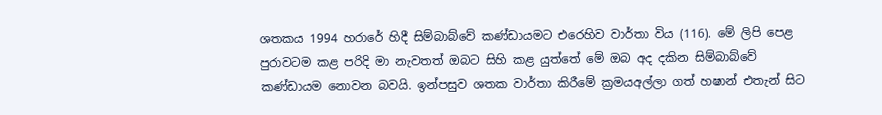ශතකය 1994 හරාරේ හිදී සිම්බාබ්වේ කණ්ඩායමට එරෙහිව වාර්තා විය (116). මේ ලිපි පෙළ පුරාවටම කළ පරිදි මා නැවතත් ඔබට සිහි කළ යුත්තේ මේ ඔබ අද දකින සිම්බාබ්වේ කණ්ඩායම නොවන බවයි. ඉන්පසුව ශතක වාර්තා කිරීමේ ක්‍රමයඅල්ලා ගත් හෂාන් එතැන් සිට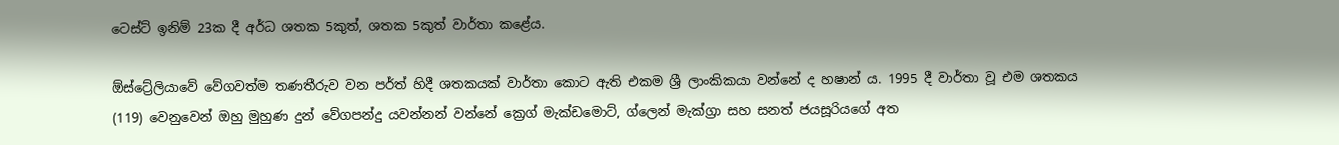ටෙස්ට් ඉනිම් 23ක දී අර්ධ ශතක 5කුත්, ශතක 5කුත් වාර්තා කළේය.

ඕස්ට්‍රේලියාවේ වේගවත්ම තණතීරුව වන පර්ත් හිදී ශතකයක් වාර්තා කොට ඇති එකම ශ්‍රී ලාංකිකයා වන්නේ ද හෂාන් ය. 1995 දී වාර්තා වූ එම ශතකය (119) වෙනුවෙන් ඔහු මුහුණ දුන් වේගපන්දු යවන්නන් වන්නේ ක්‍රෙග් මැක්ඩමොට්, ග්ලෙන් මැක්ග්‍රා සහ සනත් ජයසූරියගේ අත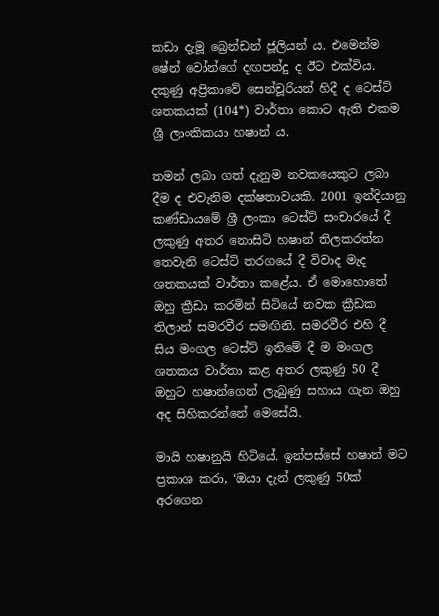කඩා දැමූ බ්‍රෙන්ඩන් ජූලියන් ය. එමෙන්ම ෂේන් වෝන්ගේ දඟපන්දු ද ඊට එක්විය. දකුණු අප්‍රිකාවේ සෙන්චූරියන් හිදී ද ටෙස්ට් ශතකයක් (104*) වාර්තා කොට ඇති එකම ශ්‍රී ලාංකිකයා හෂාන් ය.

තමන් ලබා ගත් දැනුම නවකයෙකුට ලබා දීම ද එවැනිම දක්ෂතාවයකි. 2001 ඉන්දියානු කණ්ඩායමේ ශ්‍රී ලංකා ටෙස්ට් සංචාරයේ දී ලකුණු අතර නොසිටි හෂාන් තිලකරත්න තෙවැනි ටෙස්ට් තරගයේ දී විවාද මැද ශතකයක් වාර්තා කළේය. ඒ මොහොතේ ඔහු ක්‍රීඩා කරමින් සිටියේ නවක ක්‍රීඩක තිලාන් සමරවීර සමඟිනි. සමරවීර එහි දී සිය මංගල ටෙස්ට් ඉනිමේ දී ම මංගල ශතකය වාර්තා කළ අතර ලකුණු 50 දී ඔහුට හෂාන්ගෙන් ලැබුණු සහාය ගැන ඔහු අද සිහිකරන්නේ මෙසේයි.

මායි හෂානුයි හිටියේ. ඉන්පස්සේ හෂාන් මට ප්‍රකාශ කරා, ‘ඔයා දැන් ලකුණු 50ක් අරගෙන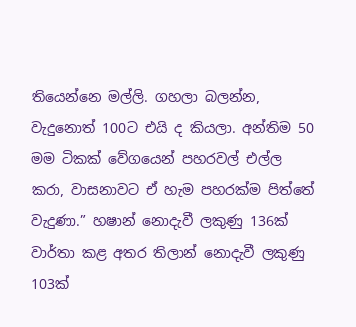තියෙන්නෙ මල්ලි. ගහලා බලන්න, වැදුනොත් 100ට එයි ද කියලා. අන්තිම 50 මම ටිකක් වේගයෙන් පහරවල් එල්ල කරා, වාසනාවට ඒ හැම පහරක්ම පිත්තේ වැදුණා.” හෂාන් නොදැවී ලකුණු 136ක් වාර්තා කළ අතර තිලාන් නොදැවී ලකුණු 103ක්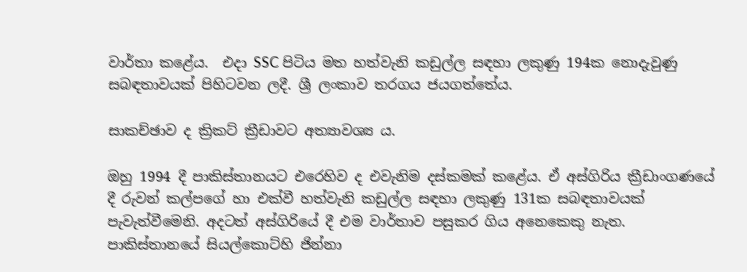වාර්තා කළේය.  එදා SSC පිටිය මත හත්වැනි කඩුල්ල සඳහා ලකුණු 194ක නොදැවුණු සබඳතාවයක් පිහිටවන ලදී. ශ්‍රී ලංකාව තරගය ජයගත්තේය.

සාකච්ඡාව ද ක්‍රිකට් ක්‍රීඩාවට අත්‍යාවශ්‍ය ය.

ඔහු 1994 දී පාකිස්තානයට එරෙහිව ද එවැනිම දස්කමක් කළේය. ඒ අස්ගිරිය ක්‍රීඩාංගණයේ දී රුවන් කල්පගේ හා එක්වී හත්වැනි කඩුල්ල සඳහා ලකුණු 131ක සබඳතාවයක් පැවැත්වීමෙනි. අදටත් අස්ගිරියේ දී එම වාර්තාව පසුකර ගිය අනෙකෙකු නැත. පාකිස්තානයේ සියල්කොට්හි ජින්නා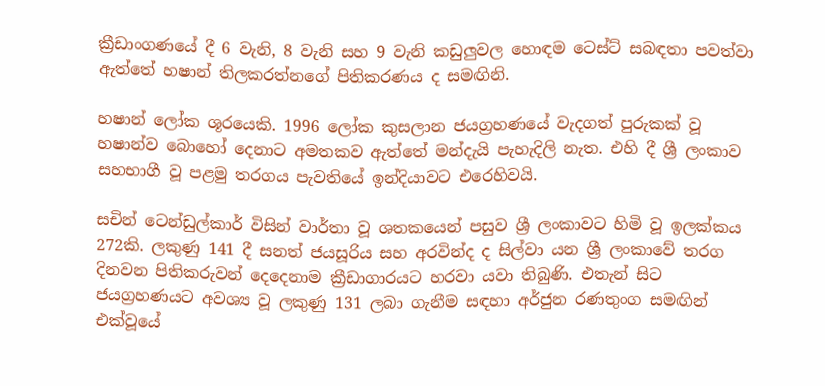ක්‍රීඩාංගණයේ දී 6 වැනි, 8 වැනි සහ 9 වැනි කඩුලුවල හොඳම ටෙස්ට් සබඳතා පවත්වා ඇත්තේ හෂාන් තිලකරත්නගේ පිතිකරණය ද සමඟිනි.

හෂාන් ලෝක ශූරයෙකි. 1996 ලෝක කුසලාන ජයග්‍රහණයේ වැදගත් පුරුකක් වූ හෂාන්ව බොහෝ දෙනාට අමතකව ඇත්තේ මන්දැයි පැහැදිලි නැත. එහි දී ශ්‍රී ලංකාව සහභාගී වූ පළමු තරගය පැවතියේ ඉන්දියාවට එරෙහිවයි.

සචින් ටෙන්ඩුල්කාර් විසින් වාර්තා වූ ශතකයෙන් පසුව ශ්‍රී ලංකාවට හිමි වූ ඉලක්කය 272කි. ලකුණු 141 දී සනත් ජයසූරිය සහ අරවින්ද ද සිල්වා යන ශ්‍රී ලංකාවේ තරග දිනවන පිතිකරුවන් දෙදෙනාම ක්‍රීඩාගාරයට හරවා යවා තිබුණි. එතැන් සිට ජයග්‍රහණයට අවශ්‍ය වූ ලකුණු 131 ලබා ගැනීම සඳහා අර්ජුන රණතුංග සමඟින් එක්වූයේ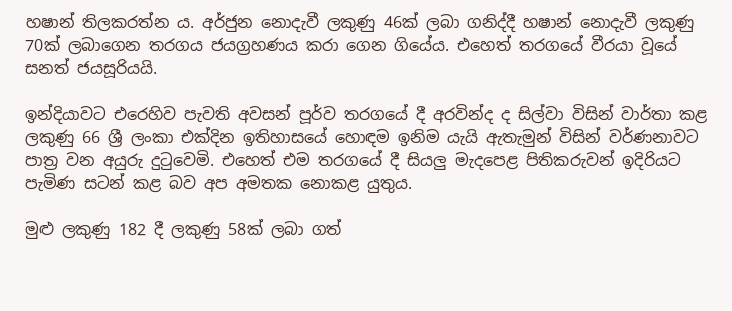හෂාන් තිලකරත්න ය. අර්ජුන නොදැවී ලකුණු 46ක් ලබා ගනිද්දී හෂාන් නොදැවී ලකුණු 70ක් ලබාගෙන තරගය ජයග්‍රහණය කරා ගෙන ගියේය. එහෙත් තරගයේ වීරයා වූයේ සනත් ජයසූරියයි.

ඉන්දියාවට එරෙහිව පැවති අවසන් පූර්ව තරගයේ දී අරවින්ද ද සිල්වා විසින් වාර්තා කළ ලකුණු 66 ශ්‍රී ලංකා එක්දින ඉතිහාසයේ හොඳම ඉනිම යැයි ඇතැමුන් විසින් වර්ණනාවට පාත්‍ර වන අයුරු දුටුවෙමි. එහෙත් එම තරගයේ දී සියලු මැදපෙළ පිතිකරුවන් ඉදිරියට පැමිණ සටන් කළ බව අප අමතක නොකළ යුතුය.

මුළු ලකුණු 182 දී ලකුණු 58ක් ලබා ගත්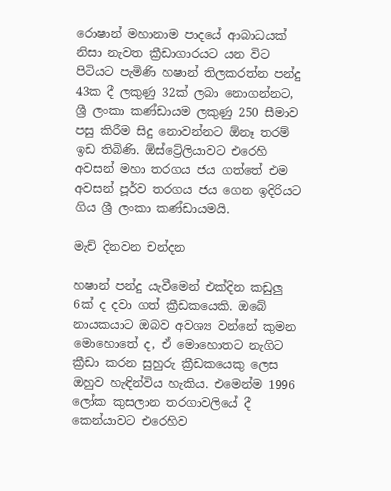රොෂාන් මහානාම පාදයේ ආබාධයක් නිසා නැවත ක්‍රීඩාගාරයට යන විට පිටියට පැමිණි හෂාන් තිලකරත්න පන්දු 43ක දී ලකුණු 32ක් ලබා නොගන්නට, ශ්‍රී ලංකා කණ්ඩායම ලකුණු 250 සීමාව පසු කිරීම සිදු නොවන්නට ඕනෑ තරම් ඉඩ තිබිණි. ඕස්ට්‍රේලියාවට එරෙහි අවසන් මහා තරගය ජය ගත්තේ එම අවසන් පූර්ව තරගය ජය ගෙන ඉදිරියට ගිය ශ්‍රී ලංකා කණ්ඩායමයි.

මැච් දිනවන චන්දන

හෂාන් පන්දු යැවීමෙන් එක්දින කඩුලු 6ක් ද දවා ගත් ක්‍රීඩකයෙකි. ඔබේ නායකයාට ඔබව අවශ්‍ය වන්නේ කුමන මොහොතේ ද, ඒ මොහොතට නැගිට ක්‍රීඩා කරන සුහුරු ක්‍රීඩකයෙකු ලෙස ඔහුව හැඳින්විය හැකිය. එමෙන්ම 1996 ලෝක කුසලාන තරගාවලියේ දී කෙන්යාවට එරෙහිව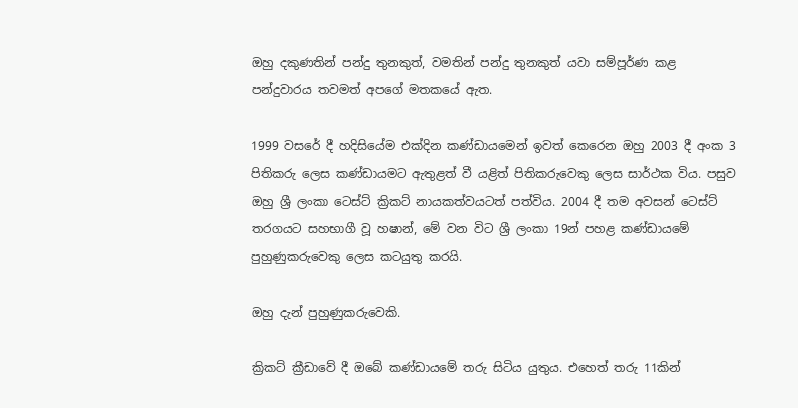ඔහු දකුණතින් පන්දු තුනකුත්, වමතින් පන්දු තුනකුත් යවා සම්පූර්ණ කළ පන්දුවාරය තවමත් අපගේ මතකයේ ඇත.

1999 වසරේ දී හදිසියේම එක්දින කණ්ඩායමෙන් ඉවත් කෙරෙන ඔහු 2003 දී අංක 3 පිතිකරු ලෙස කණ්ඩායමට ඇතුළත් වී යළිත් පිතිකරුවෙකු ලෙස සාර්ථක විය. පසුව ඔහු ශ්‍රී ලංකා ටෙස්ට් ක්‍රිකට් නායකත්වයටත් පත්විය. 2004 දී තම අවසන් ටෙස්ට් තරගයට සහභාගී වූ හෂාන්, මේ වන විට ශ්‍රී ලංකා 19න් පහළ කණ්ඩායමේ පුහුණුකරුවෙකු ලෙස කටයුතු කරයි.

ඔහු දැන් පුහුණුකරුවෙකි.

ක්‍රිකට් ක්‍රීඩාවේ දී ඔබේ කණ්ඩායමේ තරු සිටිය යුතුය. එහෙත් තරු 11කින්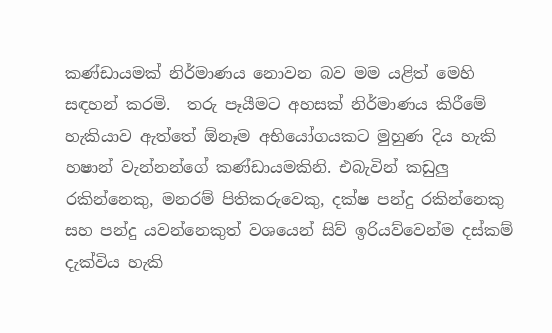කණ්ඩායමක් නිර්මාණය නොවන බව මම යළිත් මෙහි සඳහන් කරමි.  තරු පෑයීමට අහසක් නිර්මාණය කිරීමේ හැකියාව ඇත්තේ ඕනෑම අභියෝගයකට මුහුණ දිය හැකි හෂාන් වැන්නන්ගේ කණ්ඩායමකිනි. එබැවින් කඩුලු රකින්නෙකු, මනරම් පිතිකරුවෙකු, දක්ෂ පන්දු රකින්නෙකු සහ පන්දු යවන්නෙකුත් වශයෙන් සිව් ඉරියව්වෙන්ම දස්කම් දැක්විය හැකි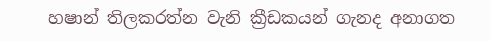හෂාන් තිලකරත්න වැනි ක්‍රීඩකයන් ගැනද අනාගත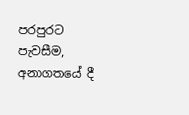පරපුරට පැවසීම, අනාගතයේ දී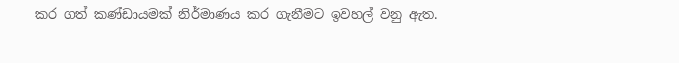කර ගත් කණ්ඩායමක් නිර්මාණය කර ගැනීමට ඉවහල් වනු ඇත.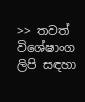>> තවත් විශේෂාංග ලිපි සඳහා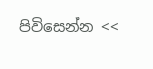පිවිසෙන්න <<